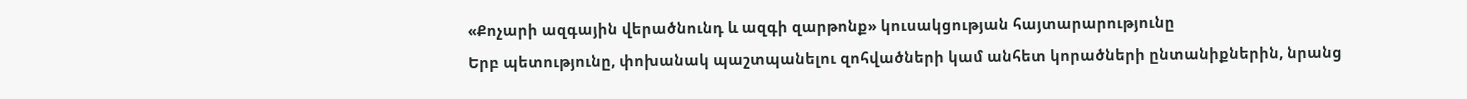«Քոչարի ազգային վերածնունդ և ազգի զարթոնք» կուսակցության հայտարարությունը
Երբ պետությունը, փոխանակ պաշտպանելու զոհվածների կամ անհետ կորածների ընտանիքներին, նրանց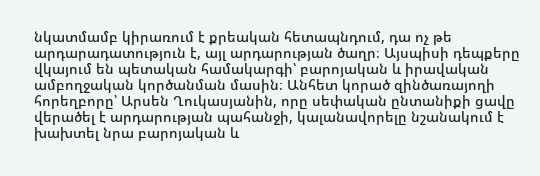նկատմամբ կիրառում է քրեական հետապնդում, դա ոչ թե արդարադատություն է, այլ արդարության ծաղր։ Այսպիսի դեպքերը վկայում են պետական համակարգի՝ բարոյական և իրավական ամբողջական կործանման մասին։ Անհետ կորած զինծառայողի հորեղբորը՝ Արսեն Ղուկասյանին, որը սեփական ընտանիքի ցավը վերածել է արդարության պահանջի, կալանավորելը նշանակում է խախտել նրա բարոյական և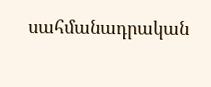սահմանադրական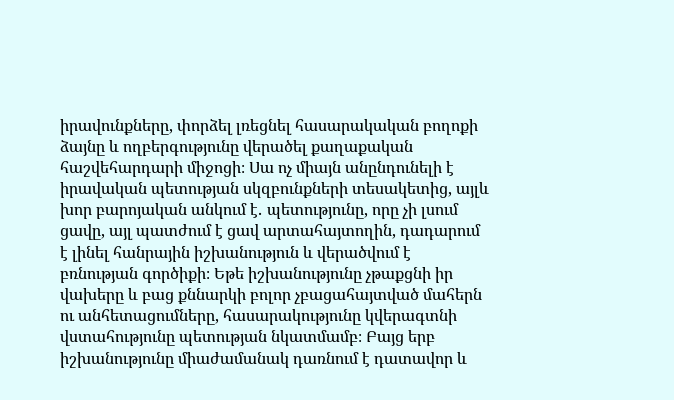իրավունքները, փորձել լռեցնել հասարակական բողոքի ձայնը և ողբերգությունը վերածել քաղաքական հաշվեհարդարի միջոցի։ Սա ոչ միայն անընդունելի է իրավական պետության սկզբունքների տեսակետից, այլև խոր բարոյական անկում է․ պետությունը, որը չի լսում ցավը, այլ պատժում է ցավ արտահայտողին, դադարում է լինել հանրային իշխանություն և վերածվում է բռնության գործիքի։ Եթե իշխանությունը չթաքցնի իր վախերը և բաց քննարկի բոլոր չբացահայտված մահերն ու անհետացումները, հասարակությունը կվերագտնի վստահությունը պետության նկատմամբ։ Բայց երբ իշխանությունը միաժամանակ դառնում է դատավոր և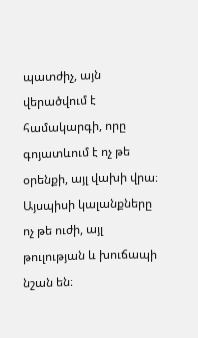պատժիչ, այն վերածվում է համակարգի, որը գոյատևում է ոչ թե օրենքի, այլ վախի վրա։ Այսպիսի կալանքները ոչ թե ուժի, այլ թուլության և խուճապի նշան են։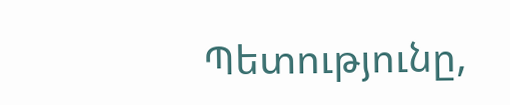Պետությունը,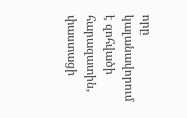որը կալանավորում է զոհվածի հարազատին, փաստացի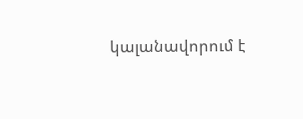կալանավորում է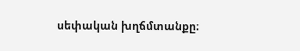սեփական խղճմտանքը։